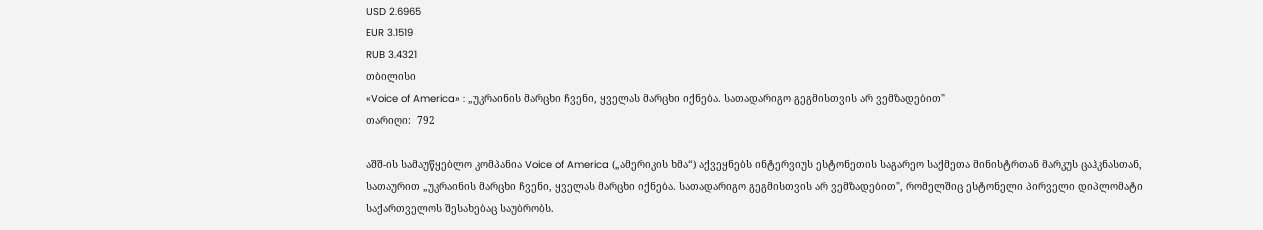USD 2.6965
EUR 3.1519
RUB 3.4321
თბილისი
«Voice of America» : „უკრაინის მარცხი ჩვენი, ყველას მარცხი იქნება. სათადარიგო გეგმისთვის არ ვემზადებით"
თარიღი:  792

აშშ-ის სამაუწყებლო კომპანია Voice of America („ამერიკის ხმა“) აქვეყნებს ინტერვიუს ესტონეთის საგარეო საქმეთა მინისტრთან მარკუს ცაჰკნასთან, სათაურით „უკრაინის მარცხი ჩვენი, ყველას მარცხი იქნება. სათადარიგო გეგმისთვის არ ვემზადებით", რომელშიც ესტონელი პირველი დიპლომატი საქართველოს შესახებაც საუბრობს.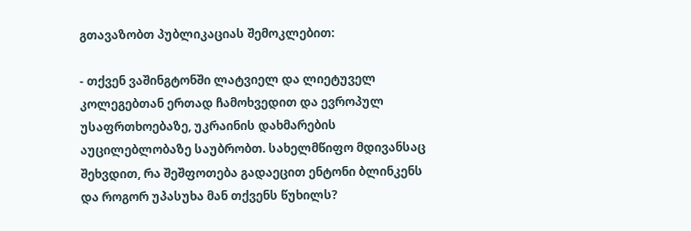გთავაზობთ პუბლიკაციას შემოკლებით:

- თქვენ ვაშინგტონში ლატვიელ და ლიეტუველ კოლეგებთან ერთად ჩამოხვედით და ევროპულ უსაფრთხოებაზე, უკრაინის დახმარების აუცილებლობაზე საუბრობთ. სახელმწიფო მდივანსაც შეხვდით, რა შეშფოთება გადაეცით ენტონი ბლინკენს და როგორ უპასუხა მან თქვენს წუხილს?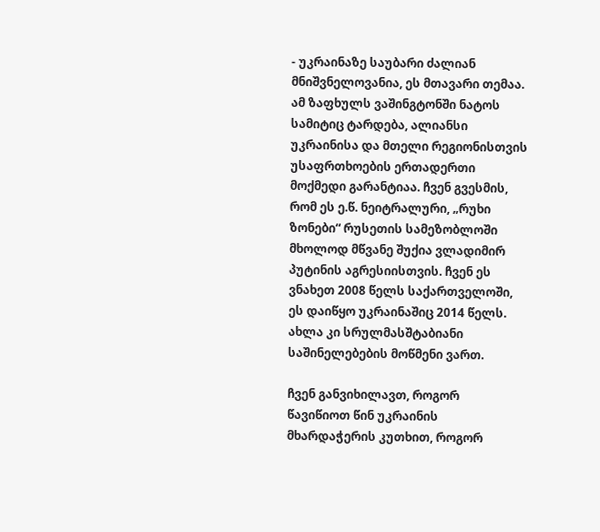- უკრაინაზე საუბარი ძალიან მნიშვნელოვანია, ეს მთავარი თემაა. ამ ზაფხულს ვაშინგტონში ნატოს სამიტიც ტარდება, ალიანსი უკრაინისა და მთელი რეგიონისთვის უსაფრთხოების ერთადერთი მოქმედი გარანტიაა. ჩვენ გვესმის, რომ ეს ე.წ. ნეიტრალური, „რუხი ზონები“ რუსეთის სამეზობლოში მხოლოდ მწვანე შუქია ვლადიმირ პუტინის აგრესიისთვის. ჩვენ ეს ვნახეთ 2008 წელს საქართველოში, ეს დაიწყო უკრაინაშიც 2014 წელს. ახლა კი სრულმასშტაბიანი საშინელებების მოწმენი ვართ.

ჩვენ განვიხილავთ, როგორ წავიწიოთ წინ უკრაინის მხარდაჭერის კუთხით, როგორ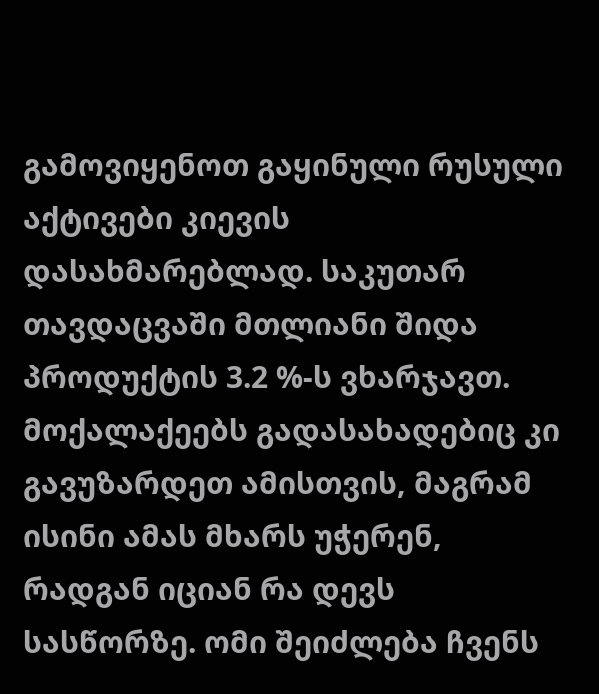გამოვიყენოთ გაყინული რუსული აქტივები კიევის დასახმარებლად. საკუთარ თავდაცვაში მთლიანი შიდა პროდუქტის 3.2 %-ს ვხარჯავთ. მოქალაქეებს გადასახადებიც კი გავუზარდეთ ამისთვის, მაგრამ ისინი ამას მხარს უჭერენ, რადგან იციან რა დევს სასწორზე. ომი შეიძლება ჩვენს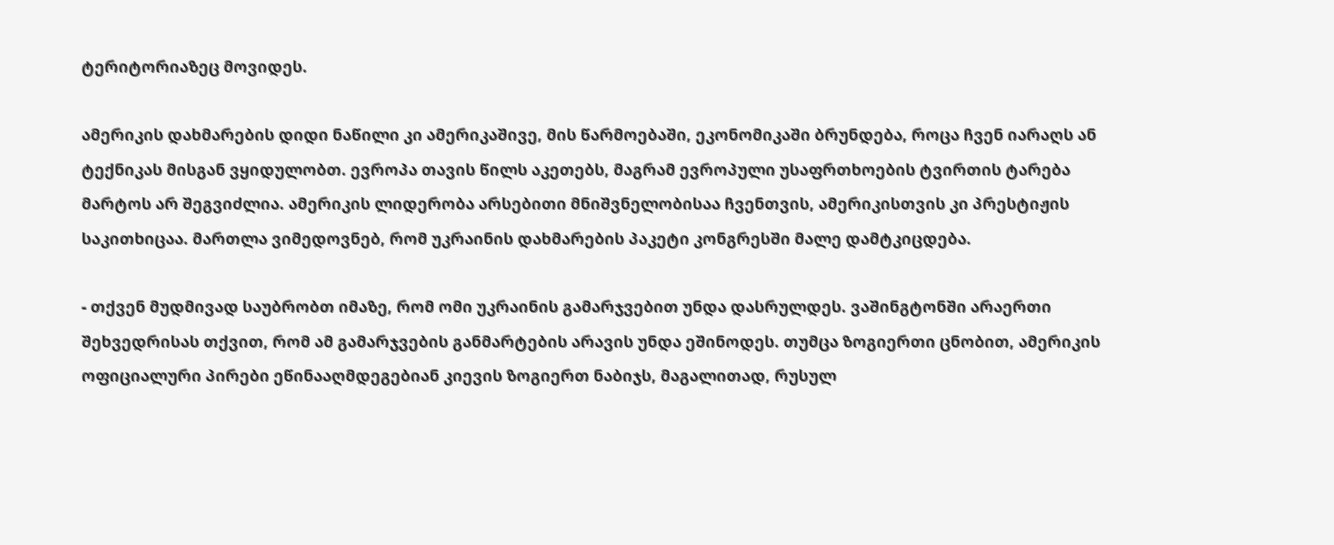ტერიტორიაზეც მოვიდეს.

ამერიკის დახმარების დიდი ნაწილი კი ამერიკაშივე, მის წარმოებაში, ეკონომიკაში ბრუნდება, როცა ჩვენ იარაღს ან ტექნიკას მისგან ვყიდულობთ. ევროპა თავის წილს აკეთებს, მაგრამ ევროპული უსაფრთხოების ტვირთის ტარება მარტოს არ შეგვიძლია. ამერიკის ლიდერობა არსებითი მნიშვნელობისაა ჩვენთვის, ამერიკისთვის კი პრესტიჟის საკითხიცაა. მართლა ვიმედოვნებ, რომ უკრაინის დახმარების პაკეტი კონგრესში მალე დამტკიცდება.

- თქვენ მუდმივად საუბრობთ იმაზე, რომ ომი უკრაინის გამარჯვებით უნდა დასრულდეს. ვაშინგტონში არაერთი შეხვედრისას თქვით, რომ ამ გამარჯვების განმარტების არავის უნდა ეშინოდეს. თუმცა ზოგიერთი ცნობით, ამერიკის ოფიციალური პირები ეწინააღმდეგებიან კიევის ზოგიერთ ნაბიჯს, მაგალითად, რუსულ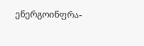ენერგოინფრა-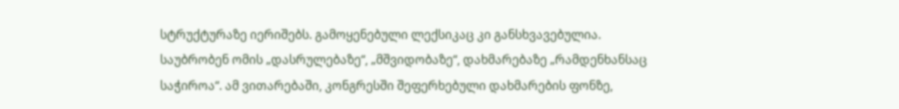სტრუქტურაზე იერიშებს. გამოყენებული ლექსიკაც კი განსხვავებულია. საუბრობენ ომის „დასრულებაზე“, „მშვიდობაზე“, დახმარებაზე „რამდენხანსაც საჭიროა“. ამ ვითარებაში, კონგრესში შეფერხებული დახმარების ფონზე,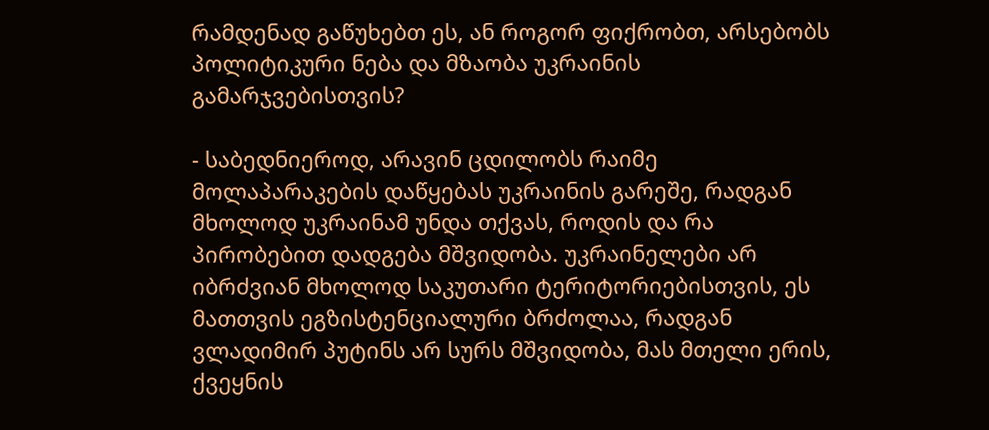რამდენად გაწუხებთ ეს, ან როგორ ფიქრობთ, არსებობს პოლიტიკური ნება და მზაობა უკრაინის გამარჯვებისთვის?

- საბედნიეროდ, არავინ ცდილობს რაიმე მოლაპარაკების დაწყებას უკრაინის გარეშე, რადგან მხოლოდ უკრაინამ უნდა თქვას, როდის და რა პირობებით დადგება მშვიდობა. უკრაინელები არ იბრძვიან მხოლოდ საკუთარი ტერიტორიებისთვის, ეს მათთვის ეგზისტენციალური ბრძოლაა, რადგან ვლადიმირ პუტინს არ სურს მშვიდობა, მას მთელი ერის, ქვეყნის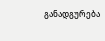განადგურება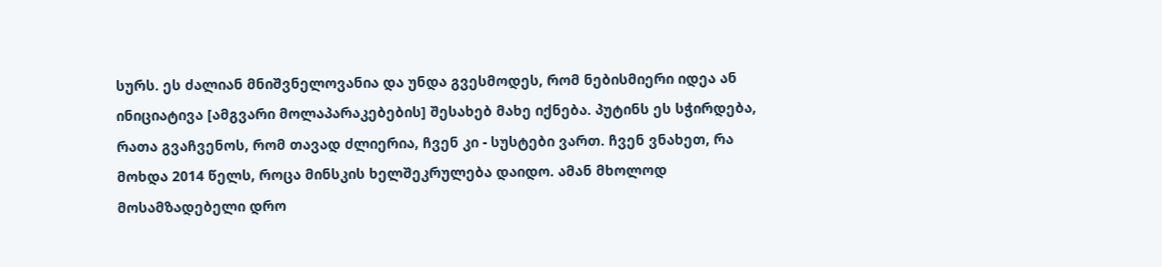სურს. ეს ძალიან მნიშვნელოვანია და უნდა გვესმოდეს, რომ ნებისმიერი იდეა ან ინიციატივა [ამგვარი მოლაპარაკებების] შესახებ მახე იქნება. პუტინს ეს სჭირდება, რათა გვაჩვენოს, რომ თავად ძლიერია, ჩვენ კი - სუსტები ვართ. ჩვენ ვნახეთ, რა მოხდა 2014 წელს, როცა მინსკის ხელშეკრულება დაიდო. ამან მხოლოდ მოსამზადებელი დრო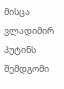მისცა ვლადიმირ პუტინს შემდგომი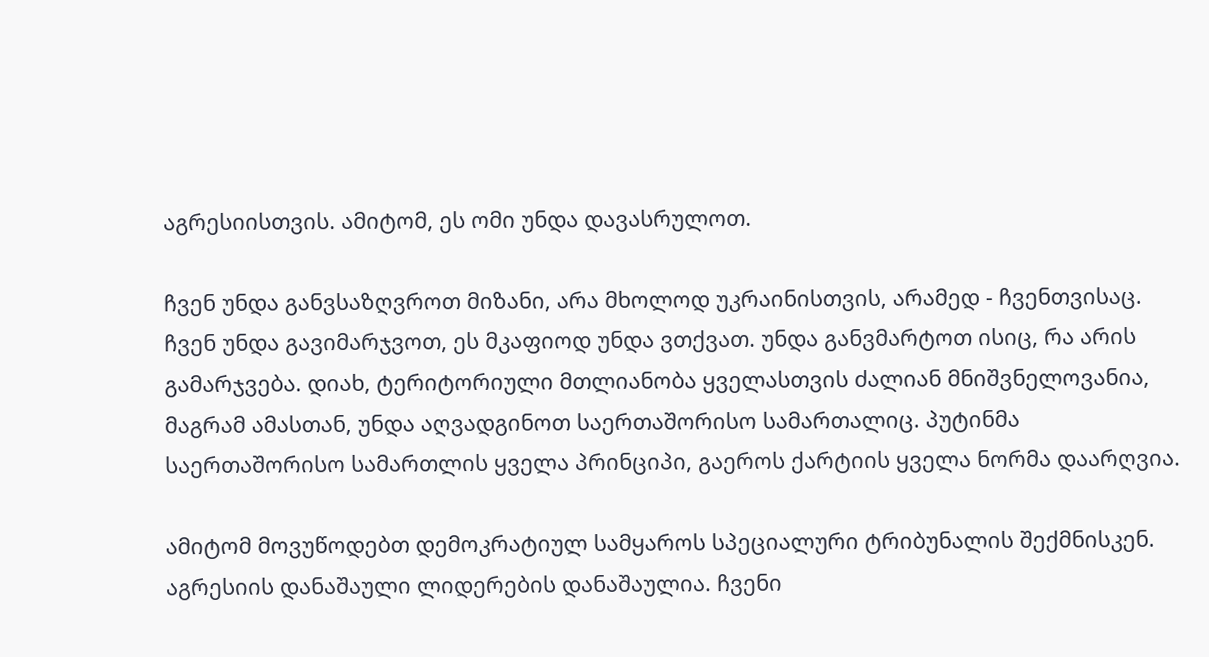აგრესიისთვის. ამიტომ, ეს ომი უნდა დავასრულოთ.

ჩვენ უნდა განვსაზღვროთ მიზანი, არა მხოლოდ უკრაინისთვის, არამედ - ჩვენთვისაც. ჩვენ უნდა გავიმარჯვოთ, ეს მკაფიოდ უნდა ვთქვათ. უნდა განვმარტოთ ისიც, რა არის გამარჯვება. დიახ, ტერიტორიული მთლიანობა ყველასთვის ძალიან მნიშვნელოვანია, მაგრამ ამასთან, უნდა აღვადგინოთ საერთაშორისო სამართალიც. პუტინმა საერთაშორისო სამართლის ყველა პრინციპი, გაეროს ქარტიის ყველა ნორმა დაარღვია.

ამიტომ მოვუწოდებთ დემოკრატიულ სამყაროს სპეციალური ტრიბუნალის შექმნისკენ. აგრესიის დანაშაული ლიდერების დანაშაულია. ჩვენი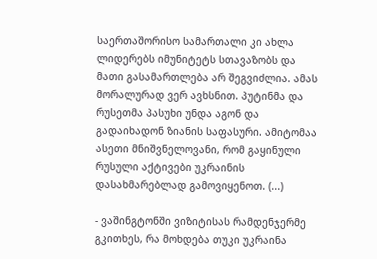საერთაშორისო სამართალი კი ახლა ლიდერებს იმუნიტეტს სთავაზობს და მათი გასამართლება არ შეგვიძლია. ამას მორალურად ვერ ავხსნით. პუტინმა და რუსეთმა პასუხი უნდა აგონ და გადაიხადონ ზიანის საფასური. ამიტომაა ასეთი მნიშვნელოვანი, რომ გაყინული რუსული აქტივები უკრაინის დასახმარებლად გამოვიყენოთ. (...)

- ვაშინგტონში ვიზიტისას რამდენჯერმე გკითხეს, რა მოხდება თუკი უკრაინა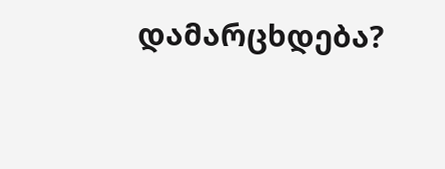დამარცხდება?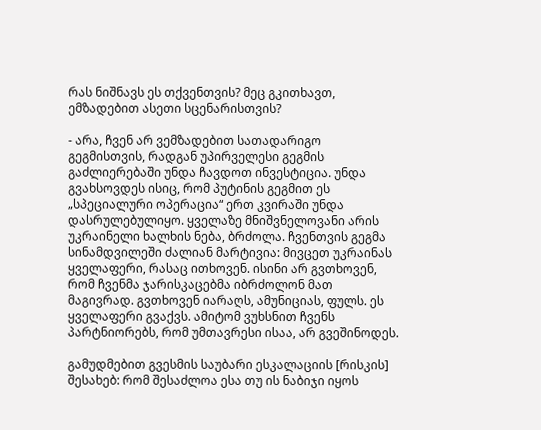რას ნიშნავს ეს თქვენთვის? მეც გკითხავთ, ემზადებით ასეთი სცენარისთვის?

- არა, ჩვენ არ ვემზადებით სათადარიგო გეგმისთვის, რადგან უპირველესი გეგმის გაძლიერებაში უნდა ჩავდოთ ინვესტიცია. უნდა გვახსოვდეს ისიც, რომ პუტინის გეგმით ეს „სპეციალური ოპერაცია“ ერთ კვირაში უნდა დასრულებულიყო. ყველაზე მნიშვნელოვანი არის უკრაინელი ხალხის ნება, ბრძოლა. ჩვენთვის გეგმა სინამდვილეში ძალიან მარტივია: მივცეთ უკრაინას ყველაფერი, რასაც ითხოვენ. ისინი არ გვთხოვენ, რომ ჩვენმა ჯარისკაცებმა იბრძოლონ მათ მაგივრად. გვთხოვენ იარაღს, ამუნიციას, ფულს. ეს ყველაფერი გვაქვს. ამიტომ ვუხსნით ჩვენს პარტნიორებს, რომ უმთავრესი ისაა, არ გვეშინოდეს.

გამუდმებით გვესმის საუბარი ესკალაციის [რისკის] შესახებ: რომ შესაძლოა ესა თუ ის ნაბიჯი იყოს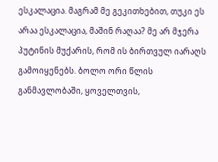ესკალაცია. მაგრამ მე გეკითხებით, თუკი ეს არაა ესკალაცია, მაშინ რაღაა? მე არ მჯერა პუტინის მუქარის, რომ ის ბირთვულ იარაღს გამოიყენებს. ბოლო ორი წლის განმავლობაში, ყოველთვის,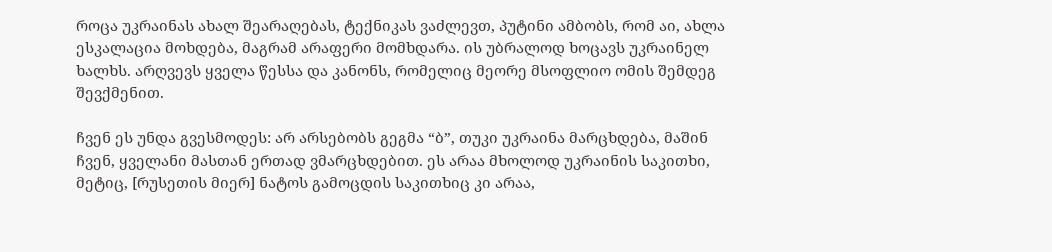როცა უკრაინას ახალ შეარაღებას, ტექნიკას ვაძლევთ, პუტინი ამბობს, რომ აი, ახლა ესკალაცია მოხდება, მაგრამ არაფერი მომხდარა. ის უბრალოდ ხოცავს უკრაინელ ხალხს. არღვევს ყველა წესსა და კანონს, რომელიც მეორე მსოფლიო ომის შემდეგ შევქმენით.

ჩვენ ეს უნდა გვესმოდეს: არ არსებობს გეგმა “ბ”, თუკი უკრაინა მარცხდება, მაშინ ჩვენ, ყველანი მასთან ერთად ვმარცხდებით. ეს არაა მხოლოდ უკრაინის საკითხი, მეტიც, [რუსეთის მიერ] ნატოს გამოცდის საკითხიც კი არაა,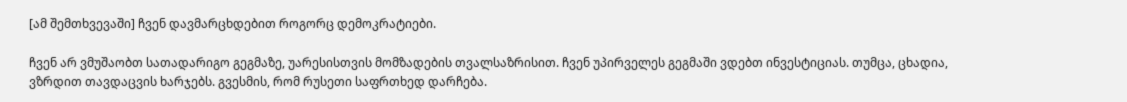[ამ შემთხვევაში] ჩვენ დავმარცხდებით როგორც დემოკრატიები.

ჩვენ არ ვმუშაობთ სათადარიგო გეგმაზე, უარესისთვის მომზადების თვალსაზრისით. ჩვენ უპირველეს გეგმაში ვდებთ ინვესტიციას. თუმცა, ცხადია, ვზრდით თავდაცვის ხარჯებს. გვესმის, რომ რუსეთი საფრთხედ დარჩება.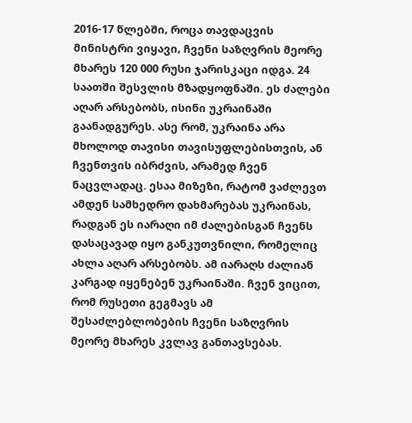2016-17 წლებში, როცა თავდაცვის მინისტრი ვიყავი, ჩვენი საზღვრის მეორე მხარეს 120 000 რუსი ჯარისკაცი იდგა. 24 საათში შესვლის მზადყოფნაში. ეს ძალები აღარ არსებობს, ისინი უკრაინაში გაანადგურეს. ასე რომ, უკრაინა არა მხოლოდ თავისი თავისუფლებისთვის, ან ჩვენთვის იბრძვის, არამედ ჩვენ ნაცვლადაც. ესაა მიზეზი, რატომ ვაძლევთ ამდენ სამხედრო დახმარებას უკრაინას, რადგან ეს იარაღი იმ ძალებისგან ჩვენს დასაცავად იყო განკუთვნილი, რომელიც ახლა აღარ არსებობს. ამ იარაღს ძალიან კარგად იყენებენ უკრაინაში. ჩვენ ვიცით, რომ რუსეთი გეგმავს ამ შესაძლებლობების ჩვენი საზღვრის მეორე მხარეს კვლავ განთავსებას.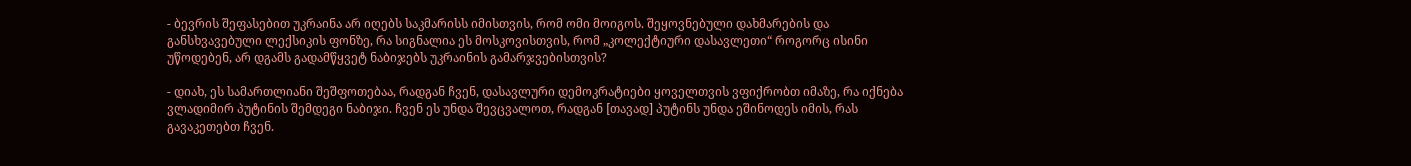- ბევრის შეფასებით უკრაინა არ იღებს საკმარისს იმისთვის, რომ ომი მოიგოს. შეყოვნებული დახმარების და განსხვავებული ლექსიკის ფონზე, რა სიგნალია ეს მოსკოვისთვის, რომ „კოლექტიური დასავლეთი“ როგორც ისინი უწოდებენ, არ დგამს გადამწყვეტ ნაბიჯებს უკრაინის გამარჯვებისთვის?

- დიახ, ეს სამართლიანი შეშფოთებაა, რადგან ჩვენ, დასავლური დემოკრატიები ყოველთვის ვფიქრობთ იმაზე, რა იქნება ვლადიმირ პუტინის შემდეგი ნაბიჯი. ჩვენ ეს უნდა შევცვალოთ, რადგან [თავად] პუტინს უნდა ეშინოდეს იმის, რას გავაკეთებთ ჩვენ.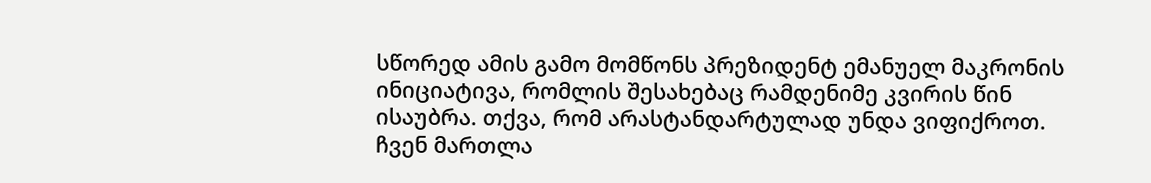სწორედ ამის გამო მომწონს პრეზიდენტ ემანუელ მაკრონის ინიციატივა, რომლის შესახებაც რამდენიმე კვირის წინ ისაუბრა. თქვა, რომ არასტანდარტულად უნდა ვიფიქროთ. ჩვენ მართლა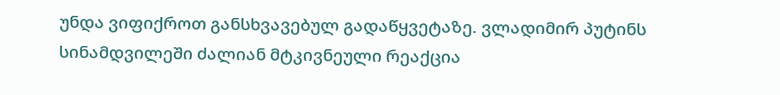უნდა ვიფიქროთ განსხვავებულ გადაწყვეტაზე. ვლადიმირ პუტინს სინამდვილეში ძალიან მტკივნეული რეაქცია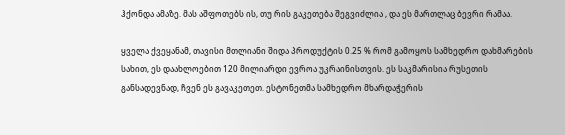ჰქონდა ამაზე. მას აშფოთებს ის, თუ რის გაკეთება შეგვიძლია , და ეს მართლაც ბევრი რამაა.

ყველა ქვეყანამ, თავისი მთლიანი შიდა პროდუქტის 0.25 % რომ გამოყოს სამხედრო დახმარების სახით, ეს დაახლოებით 120 მილიარდი ევროა უკრაინისთვის. ეს საკმარისია რუსეთის განსადევნად, ჩვენ ეს გავაკეთეთ. ესტონეთმა სამხედრო მხარდაჭერის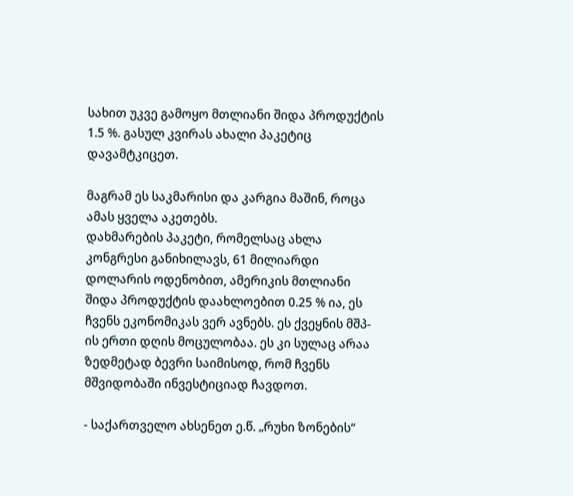სახით უკვე გამოყო მთლიანი შიდა პროდუქტის 1.5 %. გასულ კვირას ახალი პაკეტიც დავამტკიცეთ.

მაგრამ ეს საკმარისი და კარგია მაშინ, როცა ამას ყველა აკეთებს.
დახმარების პაკეტი, რომელსაც ახლა კონგრესი განიხილავს, 61 მილიარდი დოლარის ოდენობით, ამერიკის მთლიანი შიდა პროდუქტის დაახლოებით 0.25 % ია, ეს ჩვენს ეკონომიკას ვერ ავნებს. ეს ქვეყნის მშპ-ის ერთი დღის მოცულობაა. ეს კი სულაც არაა ზედმეტად ბევრი საიმისოდ, რომ ჩვენს მშვიდობაში ინვესტიციად ჩავდოთ.

- საქართველო ახსენეთ ე.წ. „რუხი ზონების“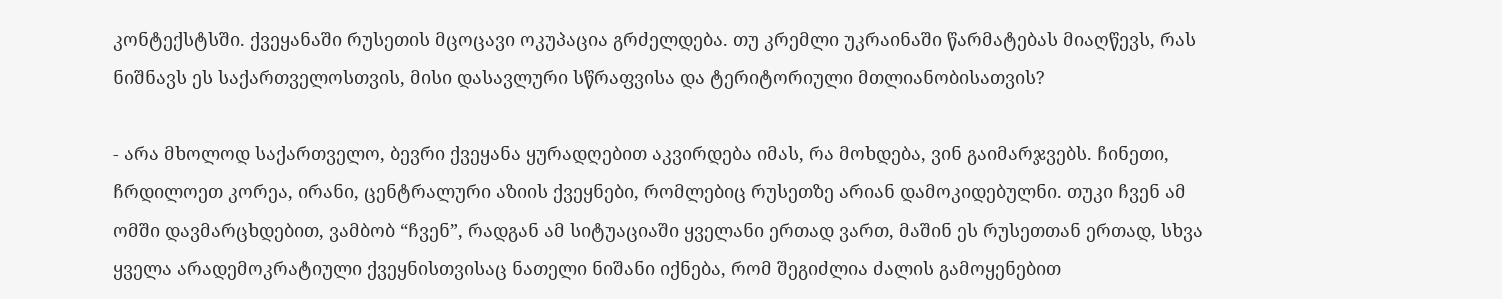კონტექსტსში. ქვეყანაში რუსეთის მცოცავი ოკუპაცია გრძელდება. თუ კრემლი უკრაინაში წარმატებას მიაღწევს, რას ნიშნავს ეს საქართველოსთვის, მისი დასავლური სწრაფვისა და ტერიტორიული მთლიანობისათვის?

- არა მხოლოდ საქართველო, ბევრი ქვეყანა ყურადღებით აკვირდება იმას, რა მოხდება, ვინ გაიმარჯვებს. ჩინეთი, ჩრდილოეთ კორეა, ირანი, ცენტრალური აზიის ქვეყნები, რომლებიც რუსეთზე არიან დამოკიდებულნი. თუკი ჩვენ ამ ომში დავმარცხდებით, ვამბობ “ჩვენ”, რადგან ამ სიტუაციაში ყველანი ერთად ვართ, მაშინ ეს რუსეთთან ერთად, სხვა ყველა არადემოკრატიული ქვეყნისთვისაც ნათელი ნიშანი იქნება, რომ შეგიძლია ძალის გამოყენებით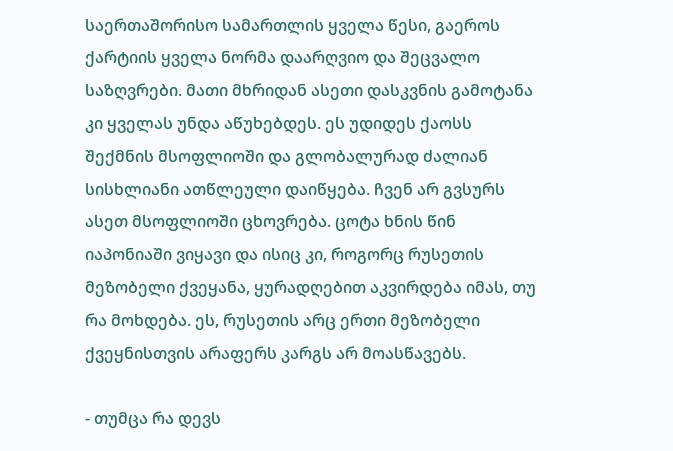საერთაშორისო სამართლის ყველა წესი, გაეროს ქარტიის ყველა ნორმა დაარღვიო და შეცვალო საზღვრები. მათი მხრიდან ასეთი დასკვნის გამოტანა კი ყველას უნდა აწუხებდეს. ეს უდიდეს ქაოსს შექმნის მსოფლიოში და გლობალურად ძალიან სისხლიანი ათწლეული დაიწყება. ჩვენ არ გვსურს ასეთ მსოფლიოში ცხოვრება. ცოტა ხნის წინ იაპონიაში ვიყავი და ისიც კი, როგორც რუსეთის მეზობელი ქვეყანა, ყურადღებით აკვირდება იმას, თუ რა მოხდება. ეს, რუსეთის არც ერთი მეზობელი ქვეყნისთვის არაფერს კარგს არ მოასწავებს.

- თუმცა რა დევს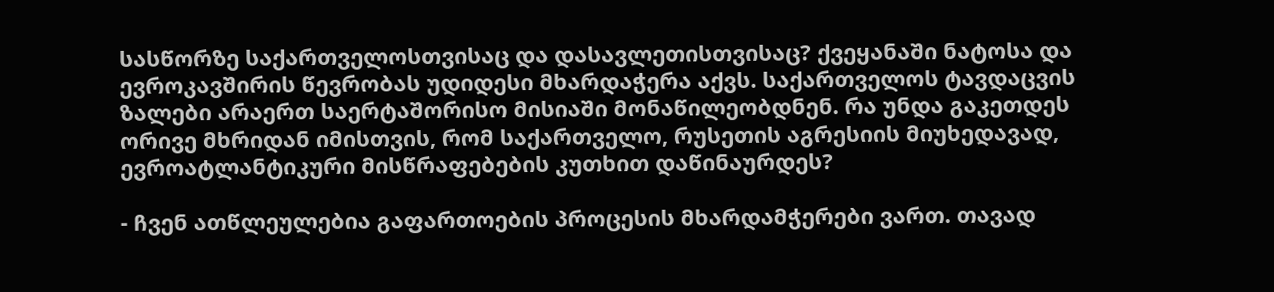სასწორზე საქართველოსთვისაც და დასავლეთისთვისაც? ქვეყანაში ნატოსა და ევროკავშირის წევრობას უდიდესი მხარდაჭერა აქვს. საქართველოს ტავდაცვის ზალები არაერთ საერტაშორისო მისიაში მონაწილეობდნენ. რა უნდა გაკეთდეს ორივე მხრიდან იმისთვის, რომ საქართველო, რუსეთის აგრესიის მიუხედავად, ევროატლანტიკური მისწრაფებების კუთხით დაწინაურდეს?

- ჩვენ ათწლეულებია გაფართოების პროცესის მხარდამჭერები ვართ. თავად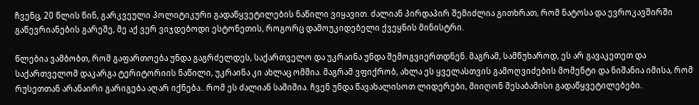ჩვენც, 20 წლის წინ, გარკვეული პოლიტიკური გადაწყვეტილების ნაწილი ვიყავით. ძალიან პირდაპირ შემიძლია გითხრათ, რომ ნატოსა და ევროკავშირში გაწევრიანების გარეშე, მე აქ ვერ ვიჯდებოდი ესტონეთის, როგორც დამოუკიდებელი ქვეყნის მინისტრი.

წლებია ვამბობთ, რომ გაფართოება უნდა გაგრძელდეს, საქართველო და უკრაინა უნდა შემოგვიერთდნენ. მაგრამ, სამწუხაროდ, ეს არ გავაკეთეთ და საქართველომ დაკარგა ტერიტორიის ნაწილი, უკრაინა კი ახლაც ომშია. მაგრამ ვფიქრობ, ახლა ეს ყველასთვის გამოღვიძების მომენტი და ნიშანია იმისა, რომ რუსეთთან არანაირი გარიგება აღარ იქნება.. რომ ეს ძალიან საშიშია. ჩვენ უნდა წავახალისოთ ლიდერები, მიიღონ შესაბამისი გადაწყვეტილებები.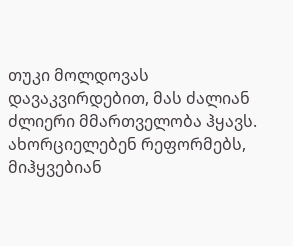თუკი მოლდოვას დავაკვირდებით, მას ძალიან ძლიერი მმართველობა ჰყავს. ახორციელებენ რეფორმებს, მიჰყვებიან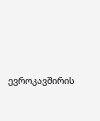ევროკავშირის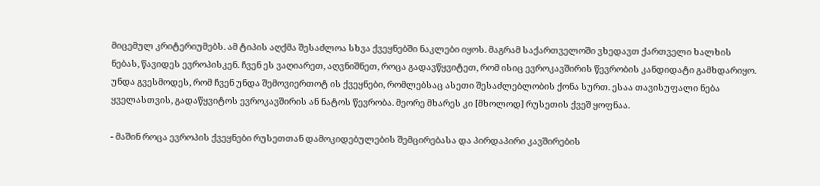მიცემულ კრიტერიუმებს. ამ ტიპის აღქმა შესაძლოა სხვა ქვეყნებში ნაკლები იყოს. მაგრამ საქართველოში ვხედავთ ქართველი ხალხის ნებას, წავიდეს ევროპისკენ. ჩვენ ეს ვაღიარეთ, აღვნიშნეთ, როცა გადავწყვიტეთ, რომ ისიც ევროკავშირის წევრობის კანდიდატი გამხდარიყო. უნდა გვესმოდეს, რომ ჩვენ უნდა შემოვიერთოტ ის ქვეყნები, რომლებსაც ასეთი შესაძლებლობის ქონა სურთ. ესაა თავისუფალი ნება ყველასთვის, გადაწყვიტოს ევროკავშირის ან ნატოს წევრობა. მეორე მხარეს კი [მხოლოდ] რუსეთის ქვეშ ყოფნაა.

- მაშინ როცა ევროპის ქვეყნები რუსეთთან დამოკიდებულების შემცირებასა და პირდაპირი კავშირების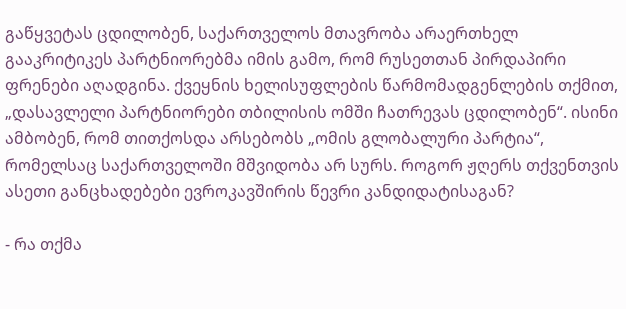გაწყვეტას ცდილობენ, საქართველოს მთავრობა არაერთხელ გააკრიტიკეს პარტნიორებმა იმის გამო, რომ რუსეთთან პირდაპირი ფრენები აღადგინა. ქვეყნის ხელისუფლების წარმომადგენლების თქმით, „დასავლელი პარტნიორები თბილისის ომში ჩათრევას ცდილობენ“. ისინი ამბობენ, რომ თითქოსდა არსებობს „ომის გლობალური პარტია“, რომელსაც საქართველოში მშვიდობა არ სურს. როგორ ჟღერს თქვენთვის ასეთი განცხადებები ევროკავშირის წევრი კანდიდატისაგან?

- რა თქმა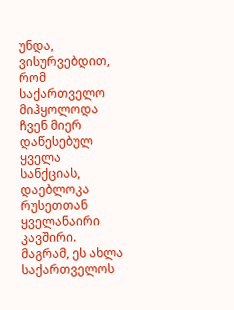უნდა, ვისურვებდით, რომ საქართველო მიჰყოლოდა ჩვენ მიერ დაწესებულ ყველა სანქციას, დაებლოკა რუსეთთან ყველანაირი კავშირი. მაგრამ, ეს ახლა საქართველოს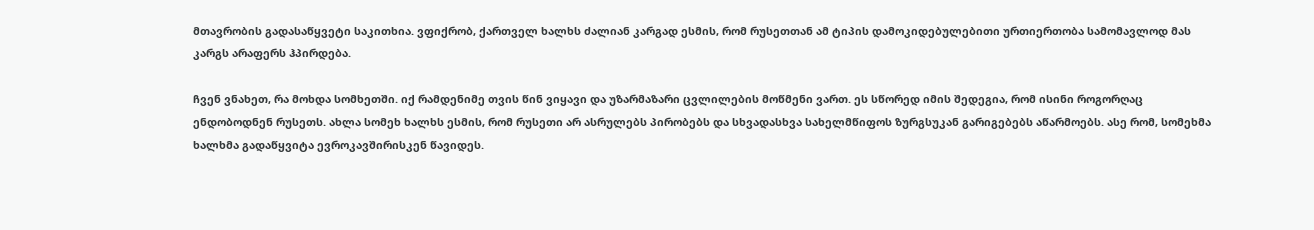მთავრობის გადასაწყვეტი საკითხია. ვფიქრობ, ქართველ ხალხს ძალიან კარგად ესმის, რომ რუსეთთან ამ ტიპის დამოკიდებულებითი ურთიერთობა სამომავლოდ მას კარგს არაფერს ჰპირდება.

ჩვენ ვნახეთ, რა მოხდა სომხეთში. იქ რამდენიმე თვის წინ ვიყავი და უზარმაზარი ცვლილების მოწმენი ვართ. ეს სწორედ იმის შედეგია, რომ ისინი როგორღაც ენდობოდნენ რუსეთს. ახლა სომეხ ხალხს ესმის, რომ რუსეთი არ ასრულებს პირობებს და სხვადასხვა სახელმწიფოს ზურგსუკან გარიგებებს აწარმოებს. ასე რომ, სომეხმა ხალხმა გადაწყვიტა ევროკავშირისკენ წავიდეს.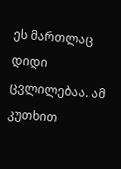ეს მართლაც დიდი ცვლილებაა. ამ კუთხით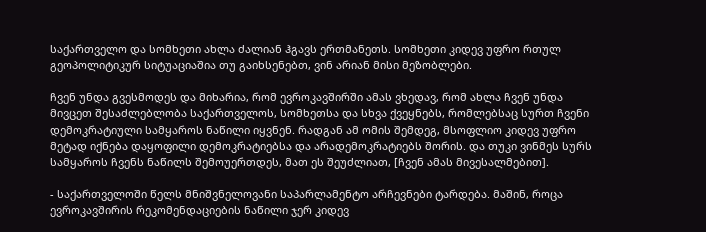საქართველო და სომხეთი ახლა ძალიან ჰგავს ერთმანეთს. სომხეთი კიდევ უფრო რთულ გეოპოლიტიკურ სიტუაციაშია თუ გაიხსენებთ, ვინ არიან მისი მეზობლები.

ჩვენ უნდა გვესმოდეს და მიხარია, რომ ევროკავშირში ამას ვხედავ, რომ ახლა ჩვენ უნდა მივცეთ შესაძლებლობა საქართველოს, სომხეთსა და სხვა ქვეყნებს, რომლებსაც სურთ ჩვენი დემოკრატიული სამყაროს ნაწილი იყვნენ. რადგან ამ ომის შემდეგ, მსოფლიო კიდევ უფრო მეტად იქნება დაყოფილი დემოკრატიებსა და არადემოკრატიებს შორის. და თუკი ვინმეს სურს სამყაროს ჩვენს ნაწილს შემოუერთდეს, მათ ეს შეუძლიათ, [ჩვენ ამას მივესალმებით].

- საქართველოში წელს მნიშვნელოვანი საპარლამენტო არჩევნები ტარდება. მაშინ, როცა ევროკავშირის რეკომენდაციების ნაწილი ჯერ კიდევ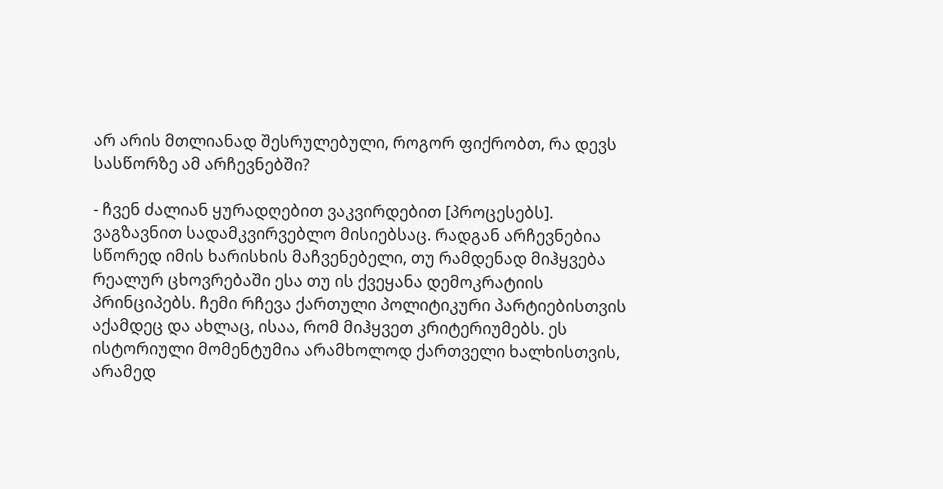არ არის მთლიანად შესრულებული, როგორ ფიქრობთ, რა დევს სასწორზე ამ არჩევნებში?

- ჩვენ ძალიან ყურადღებით ვაკვირდებით [პროცესებს]. ვაგზავნით სადამკვირვებლო მისიებსაც. რადგან არჩევნებია სწორედ იმის ხარისხის მაჩვენებელი, თუ რამდენად მიჰყვება რეალურ ცხოვრებაში ესა თუ ის ქვეყანა დემოკრატიის პრინციპებს. ჩემი რჩევა ქართული პოლიტიკური პარტიებისთვის აქამდეც და ახლაც, ისაა, რომ მიჰყვეთ კრიტერიუმებს. ეს ისტორიული მომენტუმია არამხოლოდ ქართველი ხალხისთვის, არამედ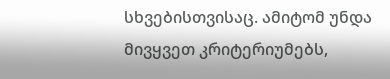სხვებისთვისაც. ამიტომ უნდა მივყვეთ კრიტერიუმებს,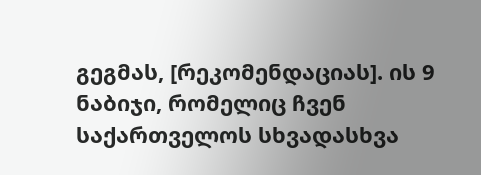გეგმას, [რეკომენდაციას]. ის 9 ნაბიჯი, რომელიც ჩვენ საქართველოს სხვადასხვა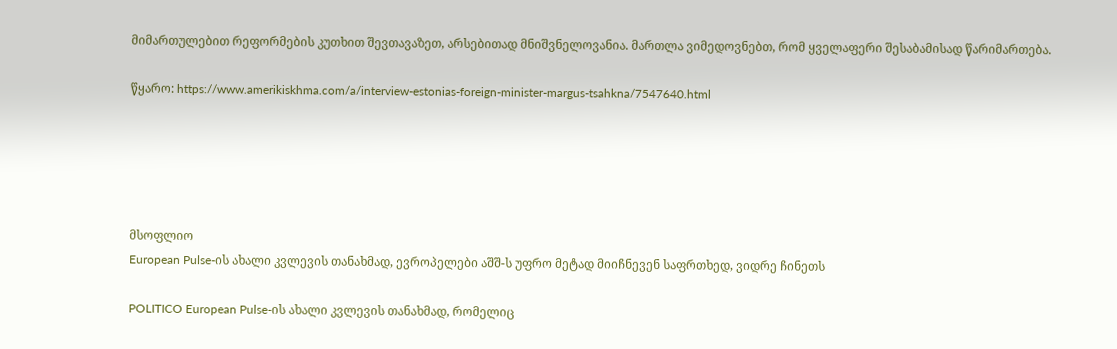მიმართულებით რეფორმების კუთხით შევთავაზეთ, არსებითად მნიშვნელოვანია. მართლა ვიმედოვნებთ, რომ ყველაფერი შესაბამისად წარიმართება.

წყარო: https://www.amerikiskhma.com/a/interview-estonias-foreign-minister-margus-tsahkna/7547640.html





მსოფლიო
European Pulse-ის ახალი კვლევის თანახმად, ევროპელები აშშ-ს უფრო მეტად მიიჩნევენ საფრთხედ, ვიდრე ჩინეთს

POLITICO European Pulse-ის ახალი კვლევის თანახმად, რომელიც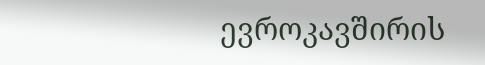ევროკავშირის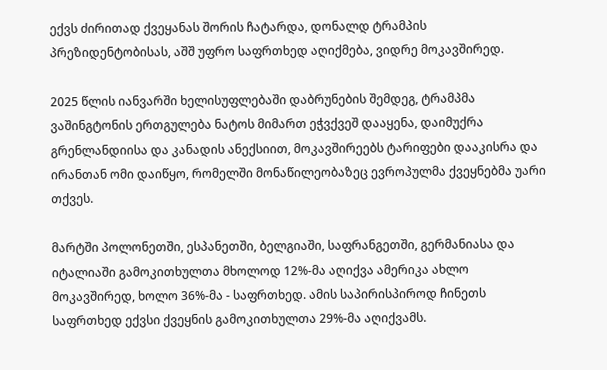ექვს ძირითად ქვეყანას შორის ჩატარდა, დონალდ ტრამპის პრეზიდენტობისას, აშშ უფრო საფრთხედ აღიქმება, ვიდრე მოკავშირედ.

2025 წლის იანვარში ხელისუფლებაში დაბრუნების შემდეგ, ტრამპმა ვაშინგტონის ერთგულება ნატოს მიმართ ეჭვქვეშ დააყენა, დაიმუქრა გრენლანდიისა და კანადის ანექსიით, მოკავშირეებს ტარიფები დააკისრა და ირანთან ომი დაიწყო, რომელში მონაწილეობაზეც ევროპულმა ქვეყნებმა უარი თქვეს.

მარტში პოლონეთში, ესპანეთში, ბელგიაში, საფრანგეთში, გერმანიასა და იტალიაში გამოკითხულთა მხოლოდ 12%-მა აღიქვა ამერიკა ახლო მოკავშირედ, ხოლო 36%-მა - საფრთხედ. ამის საპირისპიროდ ჩინეთს საფრთხედ ექვსი ქვეყნის გამოკითხულთა 29%-მა აღიქვამს.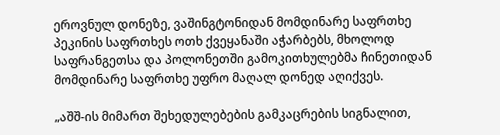ეროვნულ დონეზე, ვაშინგტონიდან მომდინარე საფრთხე პეკინის საფრთხეს ოთხ ქვეყანაში აჭარბებს, მხოლოდ საფრანგეთსა და პოლონეთში გამოკითხულებმა ჩინეთიდან მომდინარე საფრთხე უფრო მაღალ დონედ აღიქვეს.

„აშშ-ის მიმართ შეხედულებების გამკაცრების სიგნალით,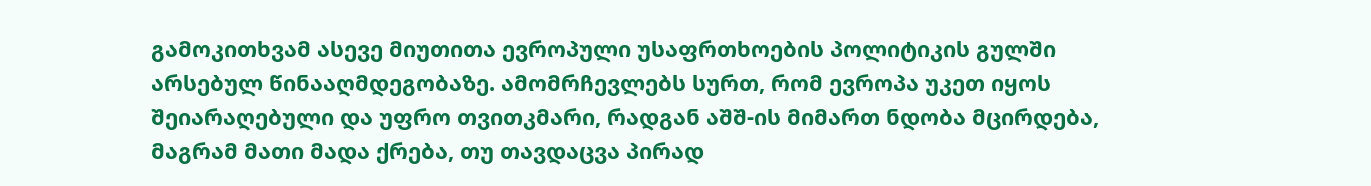გამოკითხვამ ასევე მიუთითა ევროპული უსაფრთხოების პოლიტიკის გულში არსებულ წინააღმდეგობაზე. ამომრჩევლებს სურთ, რომ ევროპა უკეთ იყოს შეიარაღებული და უფრო თვითკმარი, რადგან აშშ-ის მიმართ ნდობა მცირდება, მაგრამ მათი მადა ქრება, თუ თავდაცვა პირად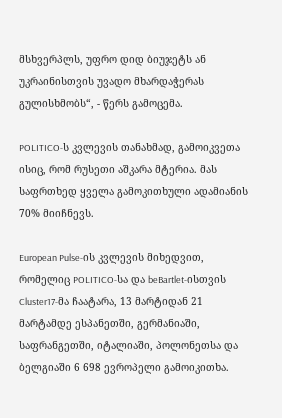მსხვერპლს, უფრო დიდ ბიუჯეტს ან უკრაინისთვის უვადო მხარდაჭერას გულისხმობს“, - წერს გამოცემა.

POLITICO-ს კვლევის თანახმად, გამოიკვეთა ისიც, რომ რუსეთი აშკარა მტერია. მას საფრთხედ ყველა გამოკითხული ადამიანის 70% მიიჩნევს.

European Pulse-ის კვლევის მიხედვით, რომელიც POLITICO-სა და beBartlet-ისთვის Cluster17-მა ჩაატარა, 13 მარტიდან 21 მარტამდე ესპანეთში, გერმანიაში, საფრანგეთში, იტალიაში, პოლონეთსა და ბელგიაში 6 698 ევროპელი გამოიკითხა.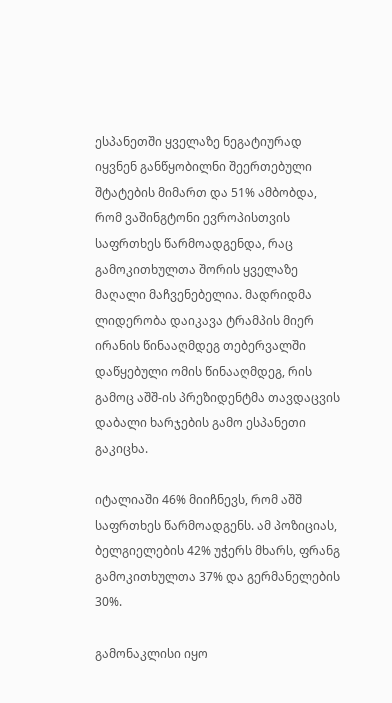ესპანეთში ყველაზე ნეგატიურად იყვნენ განწყობილნი შეერთებული შტატების მიმართ და 51% ამბობდა, რომ ვაშინგტონი ევროპისთვის საფრთხეს წარმოადგენდა, რაც გამოკითხულთა შორის ყველაზე მაღალი მაჩვენებელია. მადრიდმა ლიდერობა დაიკავა ტრამპის მიერ ირანის წინააღმდეგ თებერვალში დაწყებული ომის წინააღმდეგ, რის გამოც აშშ-ის პრეზიდენტმა თავდაცვის დაბალი ხარჯების გამო ესპანეთი გაკიცხა.

იტალიაში 46% მიიჩნევს, რომ აშშ საფრთხეს წარმოადგენს. ამ პოზიციას, ბელგიელების 42% უჭერს მხარს, ფრანგ გამოკითხულთა 37% და გერმანელების 30%.

გამონაკლისი იყო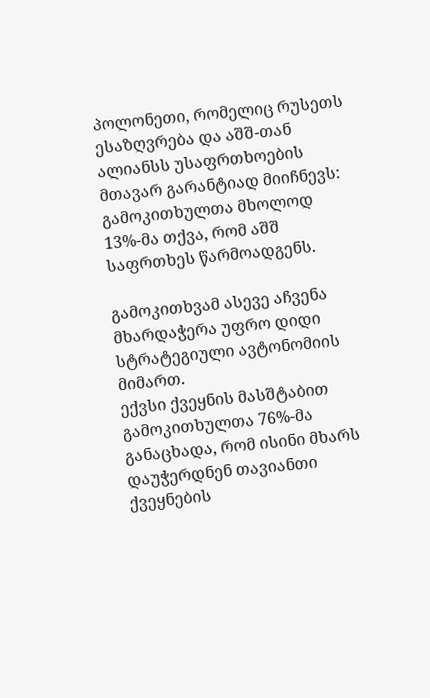პოლონეთი, რომელიც რუსეთს ესაზღვრება და აშშ-თან ალიანსს უსაფრთხოების მთავარ გარანტიად მიიჩნევს: გამოკითხულთა მხოლოდ 13%-მა თქვა, რომ აშშ საფრთხეს წარმოადგენს.

გამოკითხვამ ასევე აჩვენა მხარდაჭერა უფრო დიდი სტრატეგიული ავტონომიის მიმართ.
ექვსი ქვეყნის მასშტაბით გამოკითხულთა 76%-მა განაცხადა, რომ ისინი მხარს დაუჭერდნენ თავიანთი ქვეყნების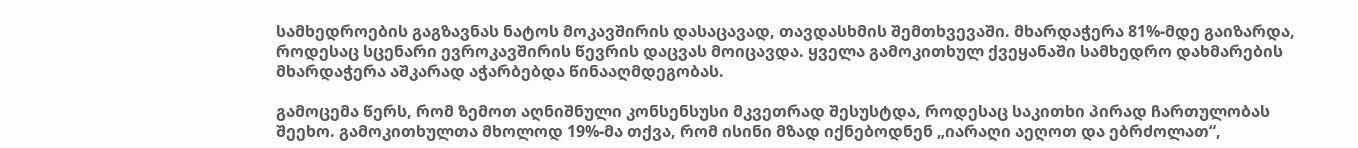სამხედროების გაგზავნას ნატოს მოკავშირის დასაცავად, თავდასხმის შემთხვევაში. მხარდაჭერა 81%-მდე გაიზარდა, როდესაც სცენარი ევროკავშირის წევრის დაცვას მოიცავდა. ყველა გამოკითხულ ქვეყანაში სამხედრო დახმარების მხარდაჭერა აშკარად აჭარბებდა წინააღმდეგობას.

გამოცემა წერს, რომ ზემოთ აღნიშნული კონსენსუსი მკვეთრად შესუსტდა, როდესაც საკითხი პირად ჩართულობას შეეხო. გამოკითხულთა მხოლოდ 19%-მა თქვა, რომ ისინი მზად იქნებოდნენ „იარაღი აეღოთ და ებრძოლათ“,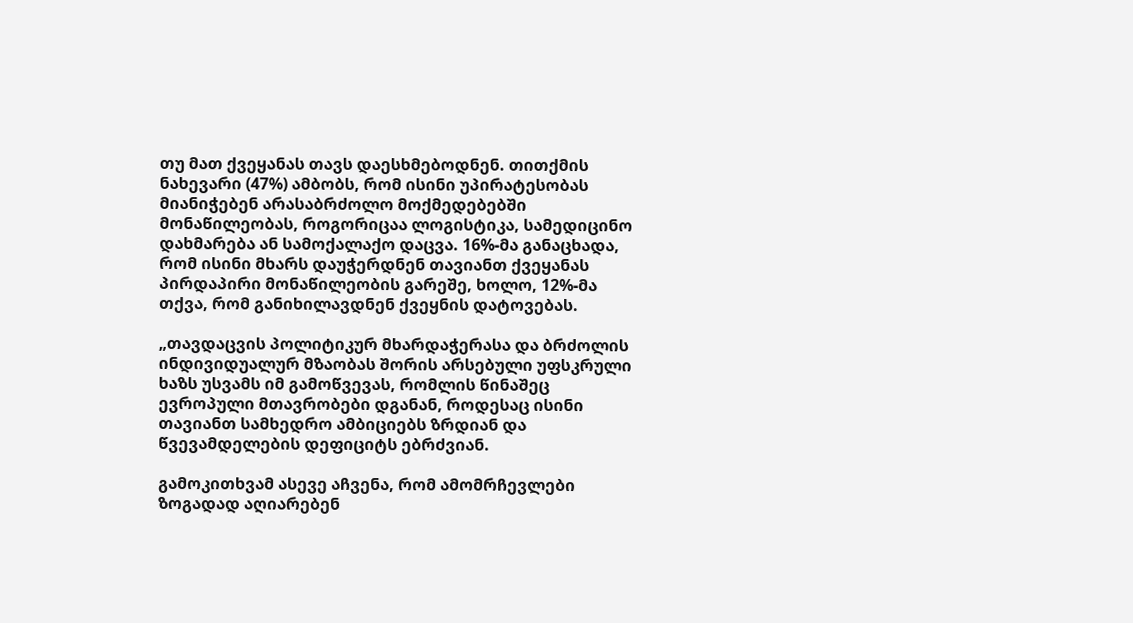თუ მათ ქვეყანას თავს დაესხმებოდნენ. თითქმის ნახევარი (47%) ამბობს, რომ ისინი უპირატესობას მიანიჭებენ არასაბრძოლო მოქმედებებში მონაწილეობას, როგორიცაა ლოგისტიკა, სამედიცინო დახმარება ან სამოქალაქო დაცვა. 16%-მა განაცხადა, რომ ისინი მხარს დაუჭერდნენ თავიანთ ქვეყანას პირდაპირი მონაწილეობის გარეშე, ხოლო, 12%-მა თქვა, რომ განიხილავდნენ ქვეყნის დატოვებას.

„თავდაცვის პოლიტიკურ მხარდაჭერასა და ბრძოლის ინდივიდუალურ მზაობას შორის არსებული უფსკრული ხაზს უსვამს იმ გამოწვევას, რომლის წინაშეც ევროპული მთავრობები დგანან, როდესაც ისინი თავიანთ სამხედრო ამბიციებს ზრდიან და წვევამდელების დეფიციტს ებრძვიან.

გამოკითხვამ ასევე აჩვენა, რომ ამომრჩევლები ზოგადად აღიარებენ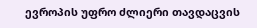ევროპის უფრო ძლიერი თავდაცვის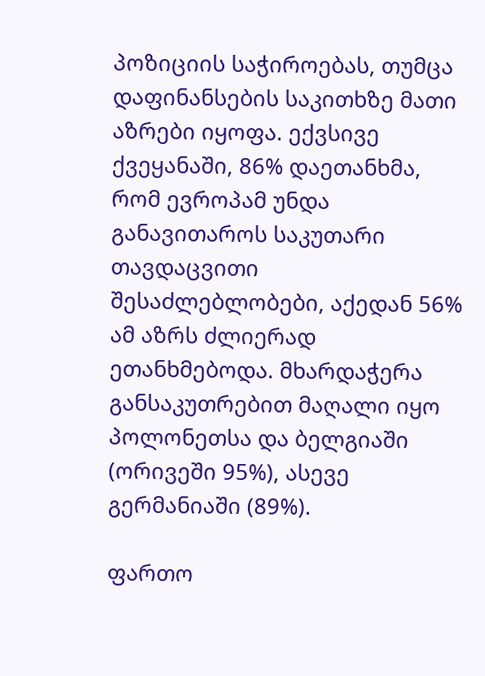პოზიციის საჭიროებას, თუმცა დაფინანსების საკითხზე მათი აზრები იყოფა. ექვსივე ქვეყანაში, 86% დაეთანხმა, რომ ევროპამ უნდა განავითაროს საკუთარი თავდაცვითი შესაძლებლობები, აქედან 56% ამ აზრს ძლიერად ეთანხმებოდა. მხარდაჭერა განსაკუთრებით მაღალი იყო პოლონეთსა და ბელგიაში (ორივეში 95%), ასევე გერმანიაში (89%).

ფართო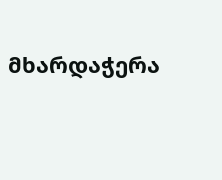მხარდაჭერა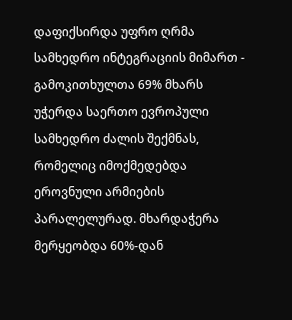დაფიქსირდა უფრო ღრმა სამხედრო ინტეგრაციის მიმართ - გამოკითხულთა 69% მხარს უჭერდა საერთო ევროპული სამხედრო ძალის შექმნას, რომელიც იმოქმედებდა ეროვნული არმიების პარალელურად. მხარდაჭერა მერყეობდა 60%-დან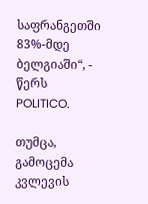საფრანგეთში 83%-მდე ბელგიაში“, - წერს POLITICO.

თუმცა, გამოცემა კვლევის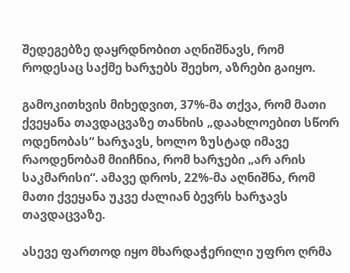შედეგებზე დაყრდნობით აღნიშნავს, რომ როდესაც საქმე ხარჯებს შეეხო, აზრები გაიყო.

გამოკითხვის მიხედვით, 37%-მა თქვა, რომ მათი ქვეყანა თავდაცვაზე თანხის „დაახლოებით სწორ ოდენობას“ ხარჯავს, ხოლო ზუსტად იმავე რაოდენობამ მიიჩნია, რომ ხარჯები „არ არის საკმარისი“. ამავე დროს, 22%-მა აღნიშნა, რომ მათი ქვეყანა უკვე ძალიან ბევრს ხარჯავს თავდაცვაზე.

ასევე ფართოდ იყო მხარდაჭერილი უფრო ღრმა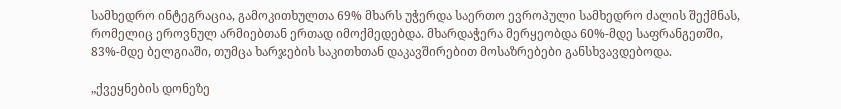სამხედრო ინტეგრაცია, გამოკითხულთა 69% მხარს უჭერდა საერთო ევროპული სამხედრო ძალის შექმნას, რომელიც ეროვნულ არმიებთან ერთად იმოქმედებდა. მხარდაჭერა მერყეობდა 60%-მდე საფრანგეთში, 83%-მდე ბელგიაში, თუმცა ხარჯების საკითხთან დაკავშირებით მოსაზრებები განსხვავდებოდა.

„ქვეყნების დონეზე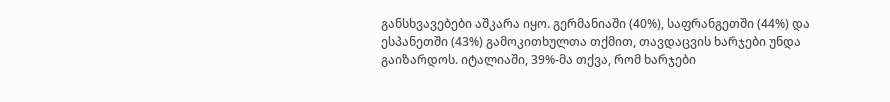განსხვავებები აშკარა იყო. გერმანიაში (40%), საფრანგეთში (44%) და ესპანეთში (43%) გამოკითხულთა თქმით, თავდაცვის ხარჯები უნდა გაიზარდოს. იტალიაში, 39%-მა თქვა, რომ ხარჯები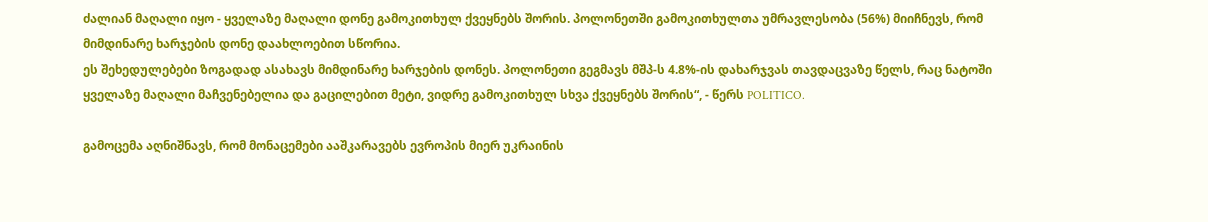ძალიან მაღალი იყო - ყველაზე მაღალი დონე გამოკითხულ ქვეყნებს შორის. პოლონეთში გამოკითხულთა უმრავლესობა (56%) მიიჩნევს, რომ მიმდინარე ხარჯების დონე დაახლოებით სწორია.
ეს შეხედულებები ზოგადად ასახავს მიმდინარე ხარჯების დონეს. პოლონეთი გეგმავს მშპ-ს 4.8%-ის დახარჯვას თავდაცვაზე წელს, რაც ნატოში ყველაზე მაღალი მაჩვენებელია და გაცილებით მეტი, ვიდრე გამოკითხულ სხვა ქვეყნებს შორის“, - წერს POLITICO.

გამოცემა აღნიშნავს, რომ მონაცემები ააშკარავებს ევროპის მიერ უკრაინის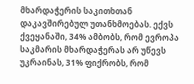მხარდაჭერის საკითხთან დაკავშირებულ უთანხმოებას. ექვს ქვეყანაში, 34% ამბობს, რომ ევროპა საკმარის მხარდაჭერას არ უწევს უკრაინას, 31% ფიქრობს, რომ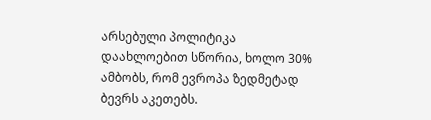არსებული პოლიტიკა დაახლოებით სწორია, ხოლო 30% ამბობს, რომ ევროპა ზედმეტად ბევრს აკეთებს.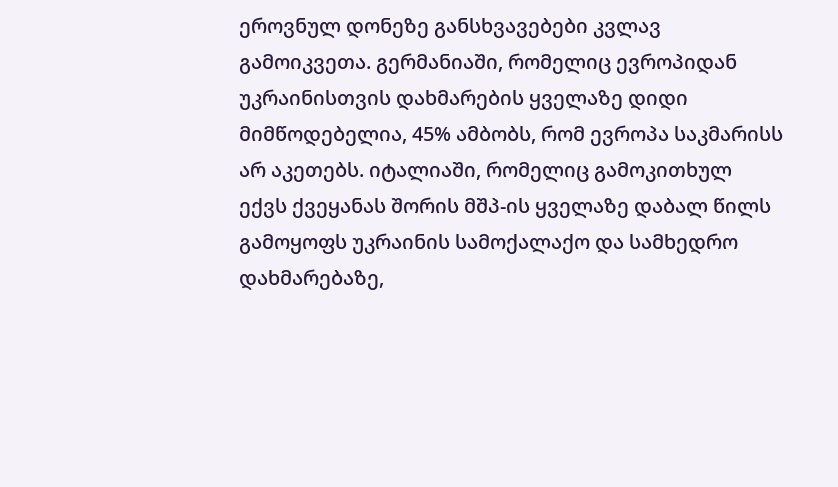ეროვნულ დონეზე განსხვავებები კვლავ გამოიკვეთა. გერმანიაში, რომელიც ევროპიდან უკრაინისთვის დახმარების ყველაზე დიდი მიმწოდებელია, 45% ამბობს, რომ ევროპა საკმარისს არ აკეთებს. იტალიაში, რომელიც გამოკითხულ ექვს ქვეყანას შორის მშპ-ის ყველაზე დაბალ წილს გამოყოფს უკრაინის სამოქალაქო და სამხედრო დახმარებაზე,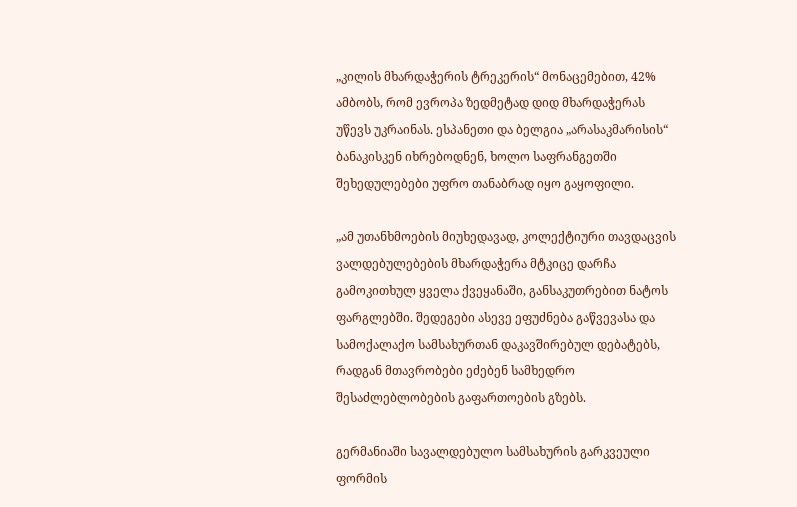„კილის მხარდაჭერის ტრეკერის“ მონაცემებით, 42% ამბობს, რომ ევროპა ზედმეტად დიდ მხარდაჭერას უწევს უკრაინას. ესპანეთი და ბელგია „არასაკმარისის“ ბანაკისკენ იხრებოდნენ, ხოლო საფრანგეთში შეხედულებები უფრო თანაბრად იყო გაყოფილი.

„ამ უთანხმოების მიუხედავად, კოლექტიური თავდაცვის ვალდებულებების მხარდაჭერა მტკიცე დარჩა გამოკითხულ ყველა ქვეყანაში, განსაკუთრებით ნატოს ფარგლებში. შედეგები ასევე ეფუძნება გაწვევასა და სამოქალაქო სამსახურთან დაკავშირებულ დებატებს, რადგან მთავრობები ეძებენ სამხედრო შესაძლებლობების გაფართოების გზებს.

გერმანიაში სავალდებულო სამსახურის გარკვეული ფორმის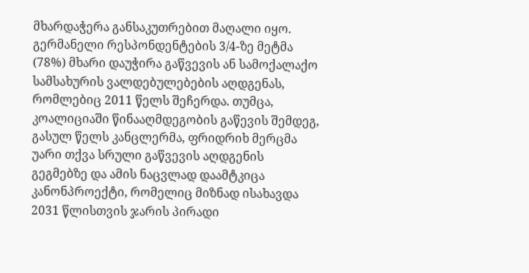მხარდაჭერა განსაკუთრებით მაღალი იყო. გერმანელი რესპონდენტების 3/4-ზე მეტმა (78%) მხარი დაუჭირა გაწვევის ან სამოქალაქო სამსახურის ვალდებულებების აღდგენას, რომლებიც 2011 წელს შეჩერდა. თუმცა, კოალიციაში წინააღმდეგობის გაწევის შემდეგ, გასულ წელს კანცლერმა, ფრიდრიხ მერცმა უარი თქვა სრული გაწვევის აღდგენის გეგმებზე და ამის ნაცვლად დაამტკიცა კანონპროექტი, რომელიც მიზნად ისახავდა 2031 წლისთვის ჯარის პირადი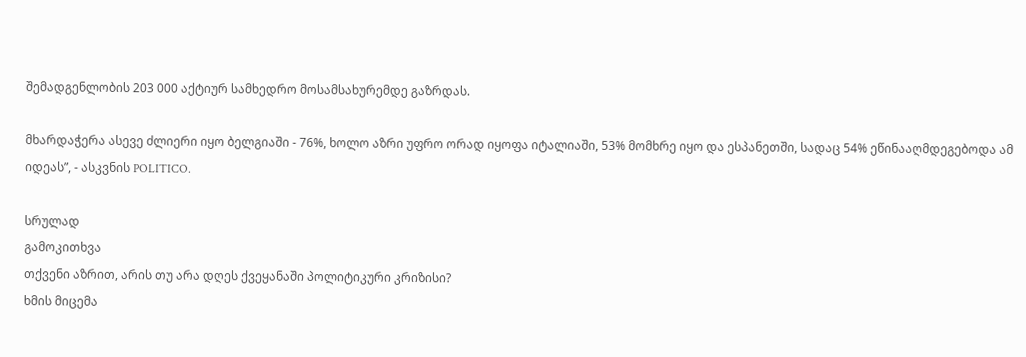შემადგენლობის 203 000 აქტიურ სამხედრო მოსამსახურემდე გაზრდას.

მხარდაჭერა ასევე ძლიერი იყო ბელგიაში - 76%, ხოლო აზრი უფრო ორად იყოფა იტალიაში, 53% მომხრე იყო და ესპანეთში, სადაც 54% ეწინააღმდეგებოდა ამ იდეას”, - ასკვნის POLITICO.

სრულად
გამოკითხვა
თქვენი აზრით, არის თუ არა დღეს ქვეყანაში პოლიტიკური კრიზისი?
ხმის მიცემა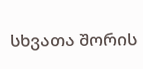სხვათა შორის